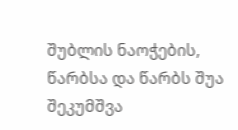შუბლის ნაოჭების, წარბსა და წარბს შუა შეკუმშვა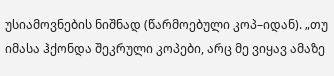უსიამოვნების ნიშნად (წარმოებული კოპ–იდან). „თუ იმასა ჰქონდა შეკრული კოპები, არც მე ვიყავ ამაზე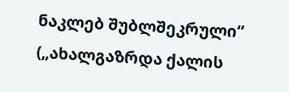ნაკლებ შუბლშეკრული“ („ახალგაზრდა ქალის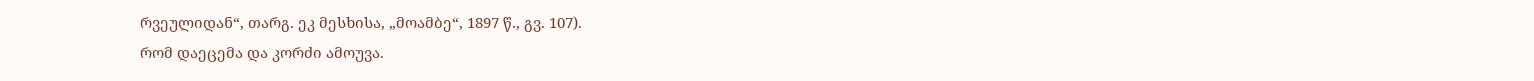რვეულიდან“, თარგ. ეკ მესხისა, „მოამბე“, 1897 წ., გვ. 107).
რომ დაეცემა და კორძი ამოუვა.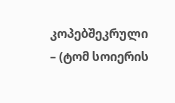კოპებშეკრული – (ტომ სოიერის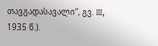თავგადასავალი“, გვ. III, 1935 წ.).